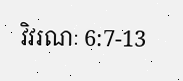វិវរណៈ 6:7-13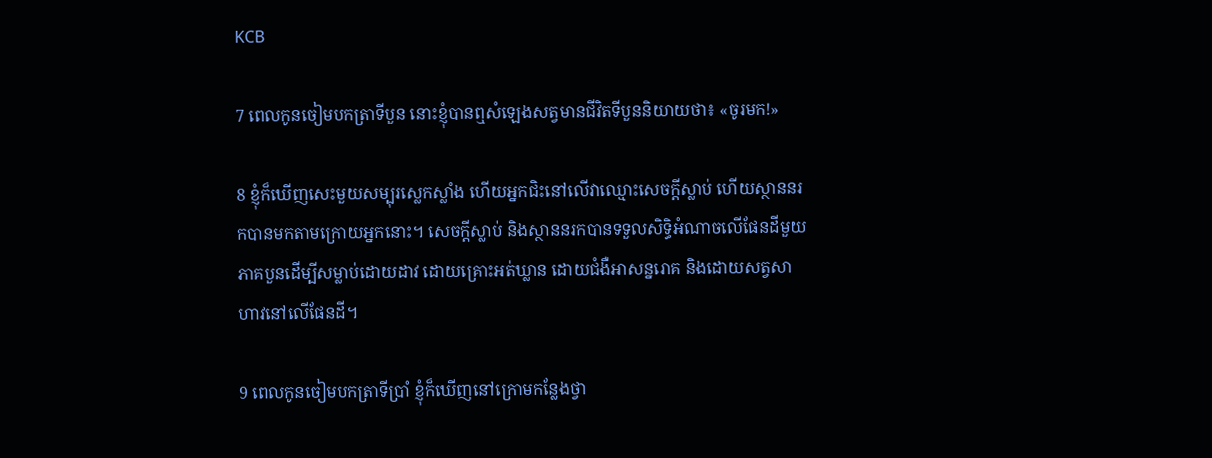KCB

7 ពេលកូនចៀមបកត្រាទីបួន នោះខ្ញុំបាន‍ឮសំឡេងសត្វមានជីវិតទីបួននិយាយថា៖ «ចូរមក!»

8 ខ្ញុំក៏ឃើញសេះមួយសម្បុរស្លេកស្លាំង ហើយអ្នកជិះនៅលើវាឈ្មោះសេចក្ដីស្លាប់ ហើយស្ថាននរកបានមកតាមក្រោយអ្នកនោះ។ សេចក្ដីស្លាប់ និងស្ថាននរកបានទទួលសិទ្ធិអំណាចលើផែនដីមួយភាគបួនដើម្បីសម្លាប់ដោយដាវ ដោយគ្រោះអត់ឃ្លាន ដោយជំងឺអាសន្នរោគ និងដោយសត្វសាហាវនៅលើផែនដី។

9 ពេលកូនចៀមបកត្រាទីប្រាំ ខ្ញុំក៏ឃើញនៅក្រោមកន្លែងថ្វា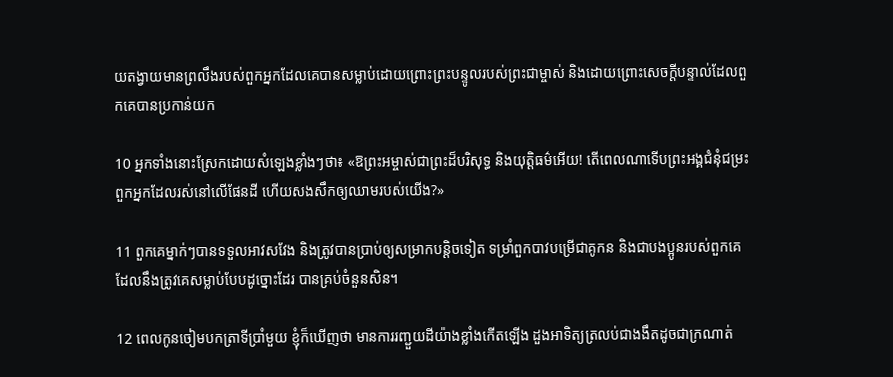យតង្វាយមានព្រលឹងរបស់ពួកអ្នកដែលគេបានសម្លាប់ដោយព្រោះព្រះបន្ទូលរបស់ព្រះជាម្ចាស់ និងដោយព្រោះសេចក្ដីបន្ទាល់ដែលពួកគេបានប្រកាន់យក

10 អ្នកទាំងនោះស្រែកដោយសំឡេងខ្លាំង‍ៗថា៖ «ឱព្រះអម្ចាស់ជាព្រះដ៏បរិសុទ្ធ និងយុត្ដិធម៌អើយ! តើពេលណាទើបព្រះអង្គជំនុំជម្រះពួកអ្នកដែលរស់នៅលើផែនដី ហើយសងសឹកឲ្យឈាមរបស់យើង?»

11 ពួកគេម្នាក់ៗបានទទួលអាវសវែង និងត្រូវបានប្រាប់ឲ្យសម្រាកបន្ដិចទៀត ទម្រាំពួកបាវបម្រើជាគូកន និងជាបងប្អូនរបស់ពួកគេដែលនឹងត្រូវគេសម្លាប់បែបដូច្នោះដែរ បានគ្រប់ចំនួនសិន។

12 ពេលកូនចៀមបកត្រាទីប្រាំមួយ ខ្ញុំក៏ឃើញថា មានការរញ្ជួយដីយ៉ាងខ្លាំងកើតឡើង ដួងអាទិត្យត្រលប់ជាងងឹតដូចជាក្រណាត់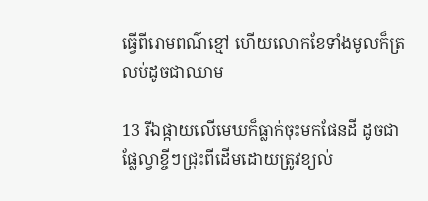ធ្វើពីរោមពណ៌ខ្មៅ ហើយលោកខែទាំងមូលក៏ត្រលប់ដូចជាឈាម

13 រីឯផ្កាយលើមេឃក៏ធ្លាក់ចុះមកផែនដី ដូចជាផ្លែល្វាខ្ចីៗជ្រុះពីដើមដោយត្រូវខ្យល់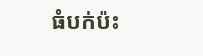ធំបក់ប៉ះ